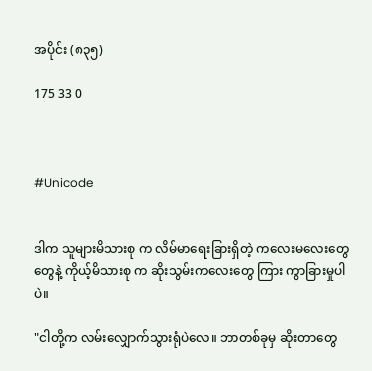အပိုင်း (၈၃၅)

175 33 0



#Unicode


ဒါက သူများမိသားစု က လိမ်မာရေးခြားရှိတဲ့ ကလေးမလေးတွေ တွေနဲ့ ကိုယ့်မိသားစု က ဆိုးသွမ်းကလေးတွေ ကြား ကွာခြားမှုပါပဲ။

"ငါတို့က လမ်းလျှောက်သွားရုံပဲလေ။ ဘာတစ်ခုမှ ဆိုးတာတွေ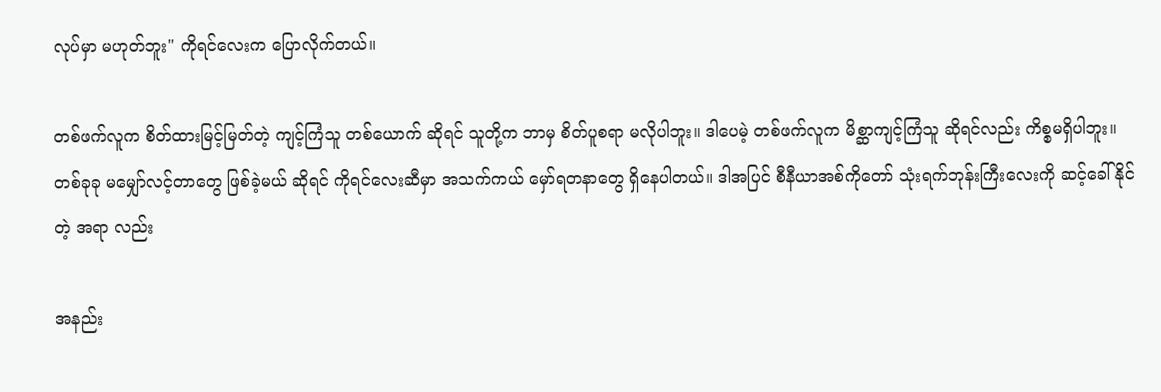လုပ်မှာ မဟုတ်ဘူး" ကိုရင်လေးက ပြောလိုက်တယ်။

တစ်ဖက်လူက စိတ်ထားမြင့်မြတ်တဲ့ ကျင့်ကြံသူ တစ်ယောက် ဆိုရင် သူတို့က ဘာမှ စိတ်ပူစရာ မလိုပါဘူး။ ဒါပေမဲ့ တစ်ဖက်လူက မိစ္ဆာကျင့်ကြံသူ ဆိုရင်လည်း ကိစ္စမရှိပါဘူး။ တစ်ခုခု မမျှော်လင့်တာတွေ ဖြစ်ခဲ့မယ် ဆိုရင် ကိုရင်လေးဆီမှာ အသက်ကယ် မှော်ရတနာတွေ ရှိနေပါတယ်။ ဒါအပြင် စီနီယာအစ်ကိုတော် သုံးရက်ဘုန်းကြီးလေးကို ဆင့်ခေါ်နိုင်တဲ့ အရာ လည်း

အနည်း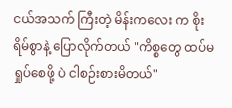ငယ်အသက် ကြီးတဲ့ မိန်းကလေး က စိုးရိမ်စွာနဲ့ ပြောလိုက်တယ် "ကိစ္စတွေ ထပ်မရှုပ်စေဖို့ ပဲ ငါစဉ်းစားမိတယ်"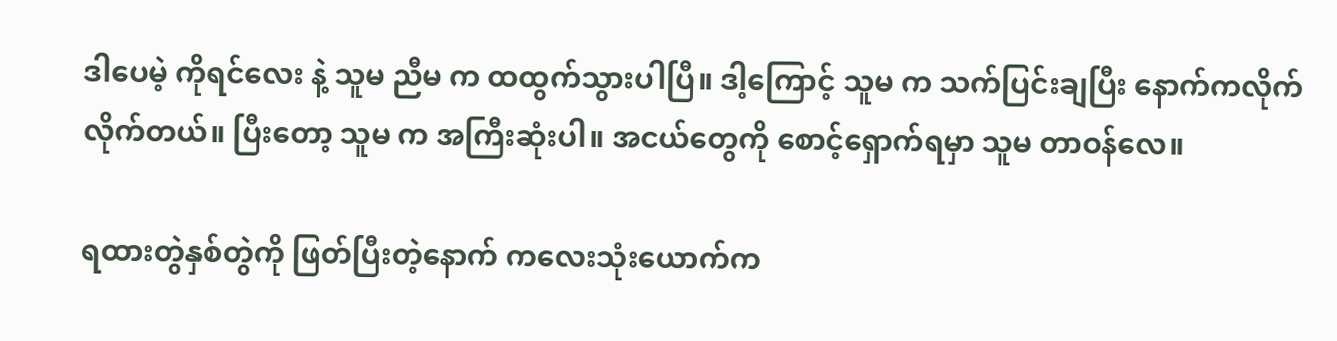ဒါပေမဲ့ ကိုရင်လေး နဲ့ သူမ ညီမ က ထထွက်သွားပါပြီ။ ဒါ့ကြောင့် သူမ က သက်ပြင်းချပြီး နောက်ကလိုက်လိုက်တယ်။ ပြီးတော့ သူမ က အကြီးဆုံးပါ။ အငယ်တွေကို စောင့်ရှောက်ရမှာ သူမ တာဝန်လေ။

ရထားတွဲနှစ်တွဲကို ဖြတ်ပြီးတဲ့နောက် ကလေးသုံးယောက်က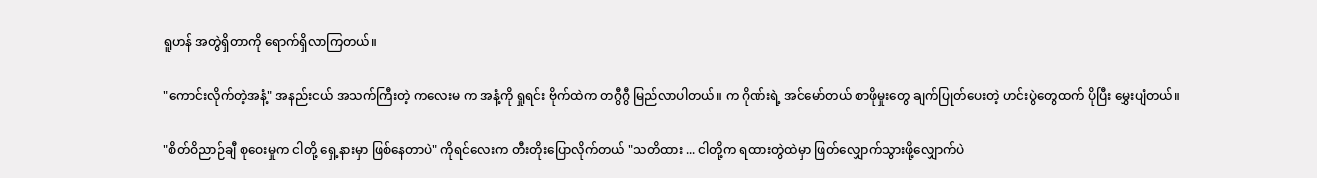ရူဟန် အတွဲရှိတာကို ရောက်ရှိလာကြတယ်။

"ကောင်းလိုက်တဲ့အနံ့" အနည်းငယ် အသက်ကြီးတဲ့ ကလေးမ က အနံ့ကို ရှုရင်း ဗိုက်ထဲက တဂွီဂွီ မြည်လာပါတယ်။ က ဂိုဏ်းရဲ့ အင်မော်တယ် စာဖိုမှုးတွေ ချက်ပြုတ်ပေးတဲ့ ဟင်းပွဲတွေထက် ပိုပြီး မွှေးပျံတယ်။

"စိတ်ဝိညာဉ်ချီ စုဝေးမှုက ငါတို့ ရှေ့နားမှာ ဖြစ်နေတာပဲ" ကိုရင်လေးက တီးတိုးပြောလိုက်တယ် "သတိထား ... ငါတို့က ရထားတွဲထဲမှာ ဖြတ်လျှောက်သွားဖို့လျှောက်ပဲ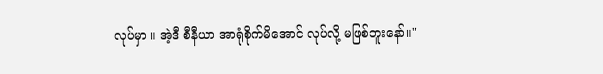လုပ်မှာ ။ အဲ့ဒီ စီနီယာ အာရုံစိုက်မိအောင် လုပ်လို့ မဖြစ်ဘူးနော်။"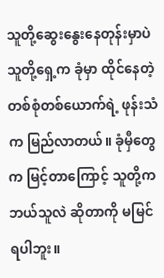သူတို့ဆွေးနွေးနေတုန်းမှာပဲ သူတို့ရှေ့က ခုံမှာ ထိုင်နေတဲ့ တစ်စုံတစ်ယောက်ရဲ့ ဖုန်းသံက မြည်လာတယ်။ ခုံမှီတွေက မြင့်တာကြောင့် သူတို့က ဘယ်သူလဲ ဆိုတာကို မမြင်ရပါဘူး။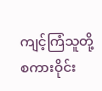ကျင့်ကြံသူတို့ စကားဝိုင်း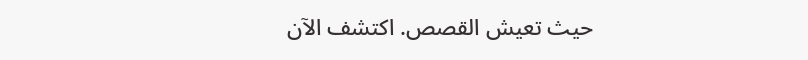حيث تعيش القصص. اكتشف الآن